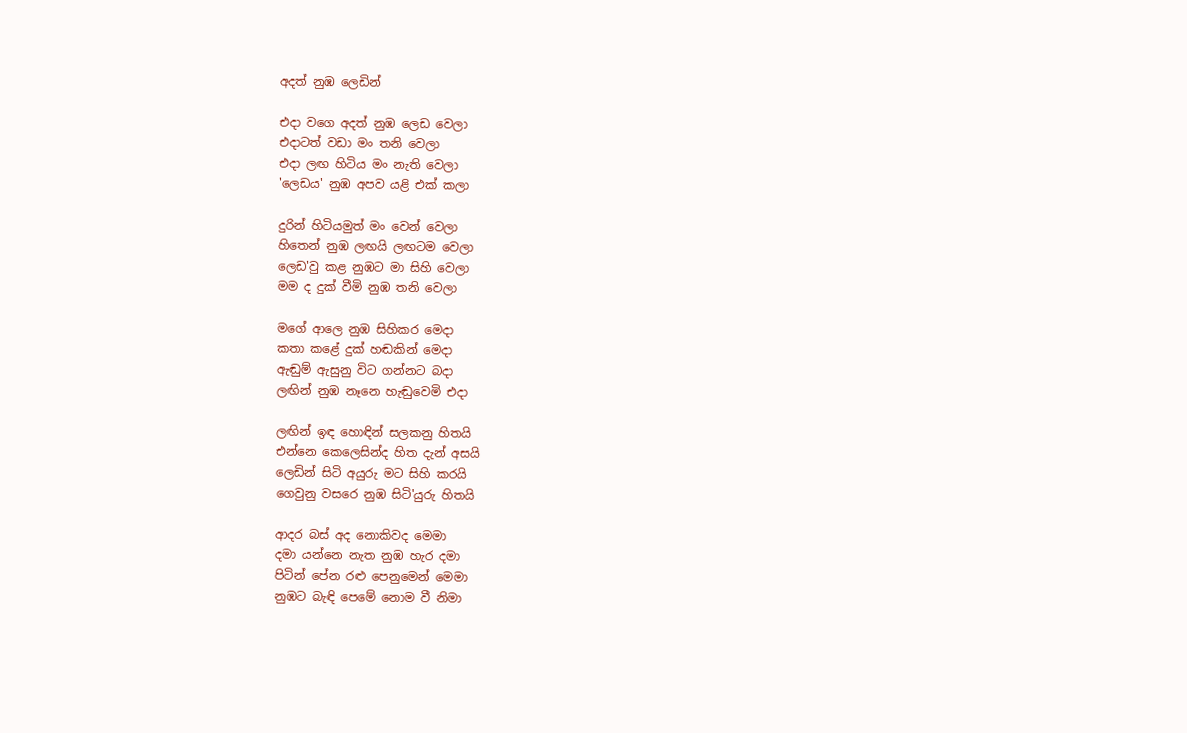අදත් නුඹ ලෙඩින්

එදා වගෙ අදත් නුඹ ලෙඩ වෙලා
එදාටත් වඩා මං තනි වෙලා
එදා ලඟ හිටිය මං නැති වෙලා
'ලෙඩය' නුඹ අපව යළි එක් කලා

දුරින් හිටියමුත් මං වෙන් වෙලා
හිතෙන් නුඹ ලඟයි ලඟටම වෙලා
ලෙඩ'වු කළ නුඹට මා සිහි වෙලා
මම ද දුක් වීමි නුඹ තනි වෙලා

මගේ ආලෙ නුඹ සිහිකර මෙදා
කතා කළේ දුක් හඬකින් මෙදා
ඇඬුම් ඇසුනු විට ගන්නට බදා
ලඟින් නුඹ නෑනෙ හැඬුවෙමි එදා

ලඟින් ඉඳ හොඳින් සලකනු හිතයි
එන්නෙ කෙලෙසින්ද හිත දැන් අසයි
ලෙඩින් සිටි අයුරු මට සිහි කරයි
ගෙවුනු වසරෙ නුඹ සිටි'යුරු හිතයි

ආදර බස් අද නොකිවද මෙමා
දමා යන්නෙ නැත නුඹ හැර දමා
පිටින් පේන රළු පෙනුමෙන් මෙමා
නුඹට බැඳි පෙමේ නොම වී නිමා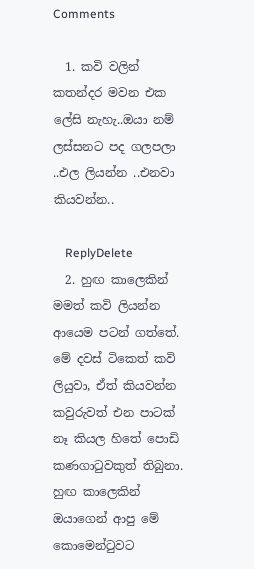Comments

  1. කවි වලින් කතන්දර මවන එක ලේසි නැහැ..ඔයා නම් ලස්සනට පද ගලපලා ..එල ලියන්න ..එනවා කියවන්න..

    ReplyDelete
  2. හුඟ කාලෙකින් මමත් කවි ලියන්න ආයෙම පටන් ගත්තේ. මේ දවස් ටිකෙත් කවි ලියුවා, ඒත් කියවන්න කවුරුවත් එන පාටක් නෑ කියල හිතේ පොඩි කණගාටුවකුත් තිබුනා. හුඟ කාලෙකින් ඔයාගෙන් ආපු මේ කොමෙන්ටුවට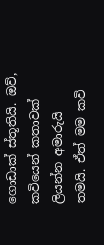ගොඩාක් ස්තූතියි. ඔව්, කවියෙන් කතාවක් ලියන්න අමාරුයි තමයි. ඒත් මම කවි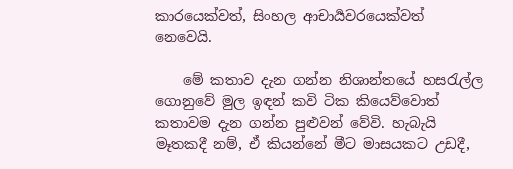කාරයෙක්වත්, සිංහල ආචාර්‍යවරයෙක්වත් නෙවෙයි.

    මේ කතාව දැන ගන්න නිශාන්තයේ හසරැල්ල ගොනුවේ මුල ඉඳන් කවි ටික කියෙව්වොත් කතාවම දැන ගන්න පුළුවන් වේවි. හැබැයි මෑතකදී නම්, ඒ කියන්නේ මීට මාසයකට උඩදී,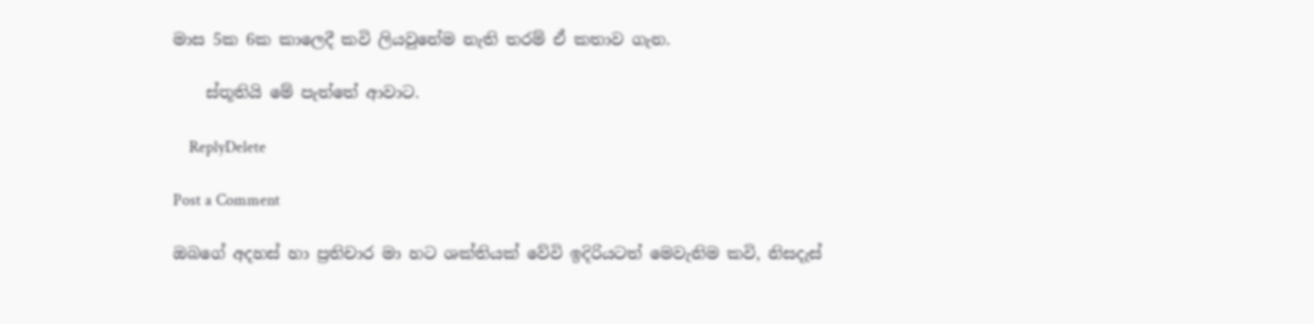මාස 5ක 6ක කාලෙදී කවි ලියවුනේම නැති තරම් ඒ කතාව ගැන.

    ස්තූතියි මේ පැත්තේ ආවාට.

    ReplyDelete

Post a Comment

ඔබගේ අදහස් හා ප්‍රතිචාර මා හට ශක්තියක් වේවි ඉදිරියටත් මෙවැනිම කවි, නිසදැස්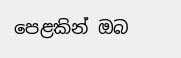පෙළකින් ඔබ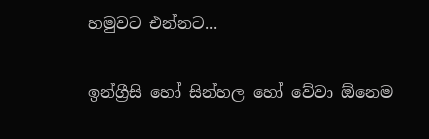හමුවට එන්නට...

ඉන්ග්‍රීසි හෝ සින්හල හෝ වේවා ඕනෙම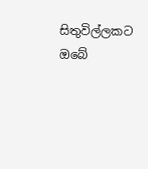සිතුවිල්ලකට ඔබේ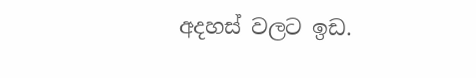අදහස් වලට ඉඩ.